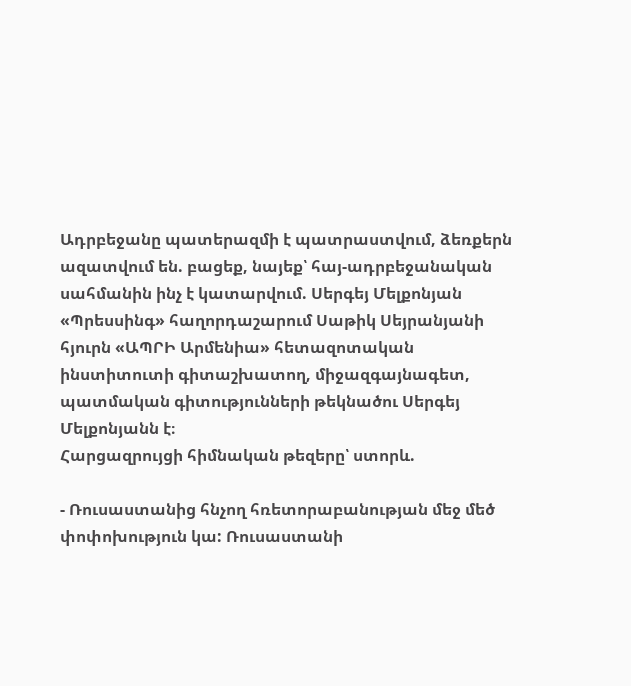Ադրբեջանը պատերազմի է պատրաստվում, ձեռքերն ազատվում են. բացեք, նայեք՝ հայ-ադրբեջանական սահմանին ինչ է կատարվում. Սերգեյ Մելքոնյան
«Պրեսսինգ» հաղորդաշարում Սաթիկ Սեյրանյանի հյուրն «ԱՊՐԻ Արմենիա» հետազոտական ինստիտուտի գիտաշխատող, միջազգայնագետ, պատմական գիտությունների թեկնածու Սերգեյ Մելքոնյանն է։
Հարցազրույցի հիմնական թեզերը՝ ստորև.

- Ռուսաստանից հնչող հռետորաբանության մեջ մեծ փոփոխություն կա: Ռուսաստանի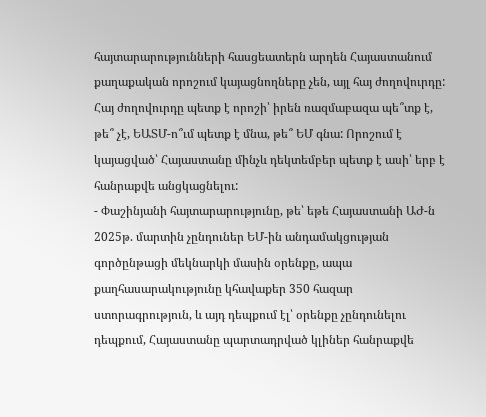հայտարարությունների հասցեատերն արդեն Հայաստանում քաղաքական որոշում կայացնողները չեն, այլ հայ ժողովուրդը: Հայ ժողովուրդը պետք է որոշի՝ իրեն ռազմաբազա պե՞տք է, թե՞ չէ, ԵԱՏՄ-ո՞ւմ պետք է մնա, թե՞ ԵՄ գնա: Որոշում է կայացված՝ Հայաստանը մինչև դեկտեմբեր պետք է ասի՝ երբ է հանրաքվե անցկացնելու:
- Փաշինյանի հայտարարությունը, թե՝ եթե Հայաստանի ԱԺ-ն 2025թ. մարտին չընդուներ ԵՄ-ին անդամակցության գործընթացի մեկնարկի մասին օրենքը, ապա քաղհասարակությունը կհավաքեր 350 հազար ստորագրություն, և այդ դեպքում էլ՝ օրենքը չընդունելու դեպքում, Հայաստանը պարտադրված կլիներ հանրաքվե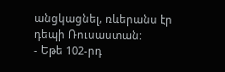անցկացնել, ռևերանս էր դեպի Ռուսաստան:
- Եթե 102-րդ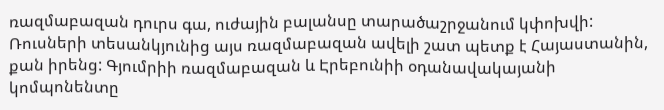ռազմաբազան դուրս գա, ուժային բալանսը տարածաշրջանում կփոխվի: Ռուսների տեսանկյունից այս ռազմաբազան ավելի շատ պետք է Հայաստանին, քան իրենց: Գյումրիի ռազմաբազան և Էրեբունիի օդանավակայանի կոմպոնենտը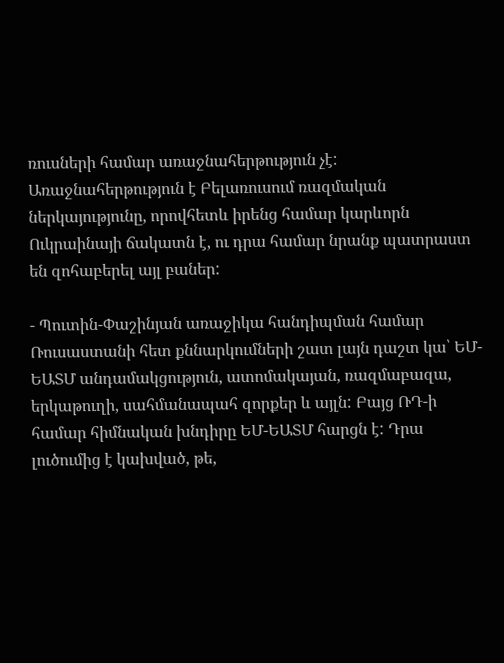ռուսների համար առաջնահերթություն չէ: Առաջնահերթություն է Բելառուսում ռազմական ներկայությունը, որովհետև իրենց համար կարևորն Ուկրաինայի ճակատն է, ու դրա համար նրանք պատրաստ են զոհաբերել այլ բաներ:

- Պուտին-Փաշինյան առաջիկա հանդիպման համար Ռուսաստանի հետ քննարկումների շատ լայն դաշտ կա՝ ԵՄ-ԵԱՏՄ անդամակցություն, ատոմակայան, ռազմաբազա, երկաթուղի, սահմանապահ զորքեր և այլն: Բայց ՌԴ-ի համար հիմնական խնդիրը ԵՄ-ԵԱՏՄ հարցն է: Դրա լուծումից է կախված, թե,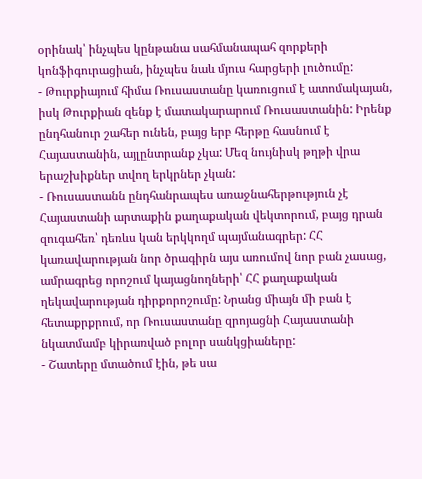օրինակ՝ ինչպես կընթանա սահմանապահ զորքերի կոնֆիգուրացիան, ինչպես նաև մյուս հարցերի լուծումը:
- Թուրքիայում հիմա Ռուսաստանը կառուցում է ատոմակայան, իսկ Թուրքիան զենք է մատակարարում Ռուսաստանին: Իրենք ընդհանուր շահեր ունեն, բայց երբ հերթը հասնում է Հայաստանին, այլընտրանք չկա: Մեզ նույնիսկ թղթի վրա երաշխիքներ տվող երկրներ չկան:
- Ռուսաստանն ընդհանրապես առաջնահերթություն չէ Հայաստանի արտաքին քաղաքական վեկտորում, բայց դրան զուգահեռ՝ դեռևս կան երկկողմ պայմանագրեր: ՀՀ կառավարության նոր ծրագիրն այս առումով նոր բան չասաց, ամրագրեց որոշում կայացնողների՝ ՀՀ քաղաքական ղեկավարության դիրքորոշումը: Նրանց միայն մի բան է հետաքրքրում, որ Ռուսաստանը զրոյացնի Հայաստանի նկատմամբ կիրառված բոլոր սանկցիաները:
- Շատերը մտածում էին, թե սա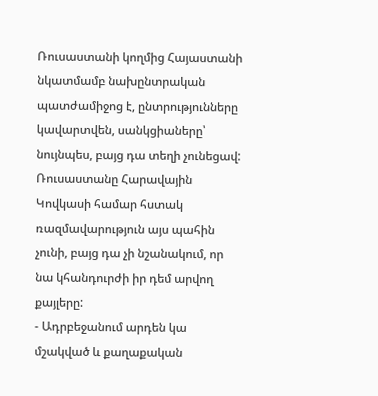Ռուսաստանի կողմից Հայաստանի նկատմամբ նախընտրական պատժամիջոց է, ընտրությունները կավարտվեն, սանկցիաները՝ նույնպես, բայց դա տեղի չունեցավ: Ռուսաստանը Հարավային Կովկասի համար հստակ ռազմավարություն այս պահին չունի, բայց դա չի նշանակում, որ նա կհանդուրժի իր դեմ արվող քայլերը:
- Ադրբեջանում արդեն կա մշակված և քաղաքական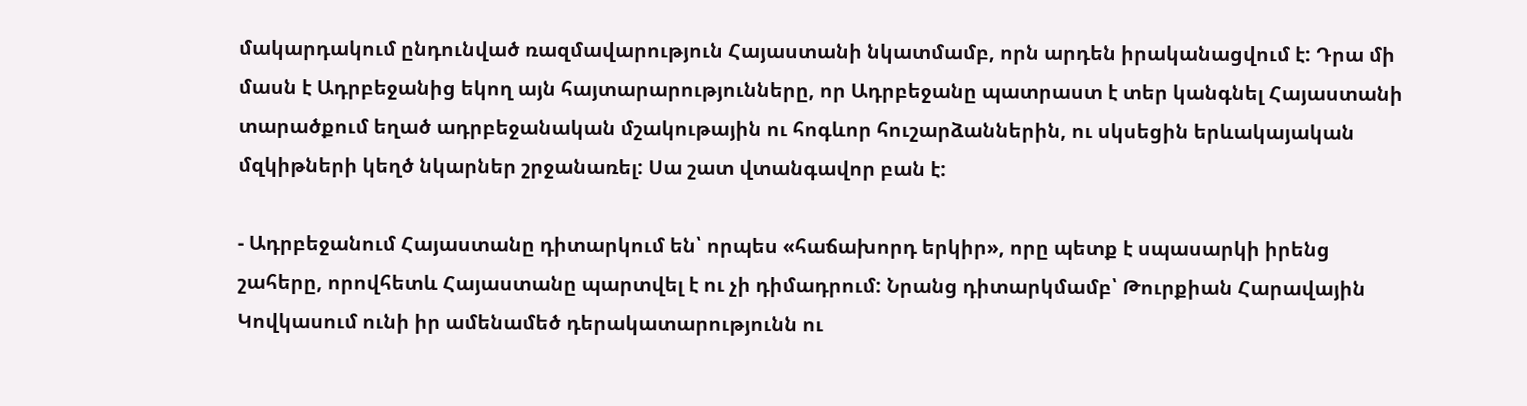մակարդակում ընդունված ռազմավարություն Հայաստանի նկատմամբ, որն արդեն իրականացվում է: Դրա մի մասն է Ադրբեջանից եկող այն հայտարարությունները, որ Ադրբեջանը պատրաստ է տեր կանգնել Հայաստանի տարածքում եղած ադրբեջանական մշակութային ու հոգևոր հուշարձաններին, ու սկսեցին երևակայական մզկիթների կեղծ նկարներ շրջանառել: Սա շատ վտանգավոր բան է:

- Ադրբեջանում Հայաստանը դիտարկում են՝ որպես «հաճախորդ երկիր», որը պետք է սպասարկի իրենց շահերը, որովհետև Հայաստանը պարտվել է ու չի դիմադրում: Նրանց դիտարկմամբ՝ Թուրքիան Հարավային Կովկասում ունի իր ամենամեծ դերակատարությունն ու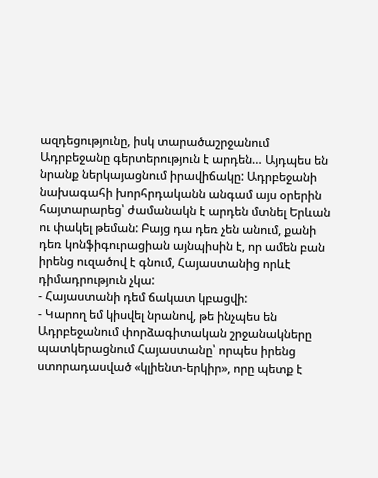ազդեցությունը, իսկ տարածաշրջանում Ադրբեջանը գերտերություն է արդեն… Այդպես են նրանք ներկայացնում իրավիճակը: Ադրբեջանի նախագահի խորհրդականն անգամ այս օրերին հայտարարեց՝ ժամանակն է արդեն մտնել Երևան ու փակել թեման: Բայց դա դեռ չեն անում, քանի դեռ կոնֆիգուրացիան այնպիսին է, որ ամեն բան իրենց ուզածով է գնում, Հայաստանից որևէ դիմադրություն չկա:
- Հայաստանի դեմ ճակատ կբացվի:
- Կարող եմ կիսվել նրանով, թե ինչպես են Ադրբեջանում փորձագիտական շրջանակները պատկերացնում Հայաստանը՝ որպես իրենց ստորադասված «կլիենտ-երկիր», որը պետք է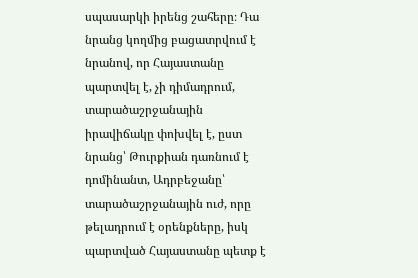սպասարկի իրենց շահերը։ Դա նրանց կողմից բացատրվում է նրանով, որ Հայաստանը պարտվել է, չի դիմադրում, տարածաշրջանային իրավիճակը փոխվել է, ըստ նրանց՝ Թուրքիան դառնում է դոմինանտ, Ադրբեջանը՝ տարածաշրջանային ուժ, որը թելադրում է օրենքները, իսկ պարտված Հայաստանը պետք է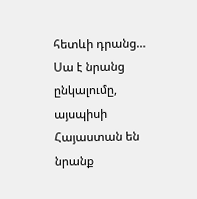հետևի դրանց… Սա է նրանց ընկալումը, այսպիսի Հայաստան են նրանք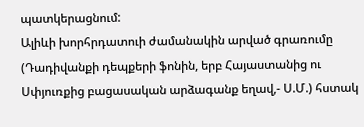պատկերացնում:
Ալիևի խորհրդատուի ժամանակին արված գրառումը (Դադիվանքի դեպքերի ֆոնին, երբ Հայաստանից ու Սփյուռքից բացասական արձագանք եղավ,- Ս.Մ.) հստակ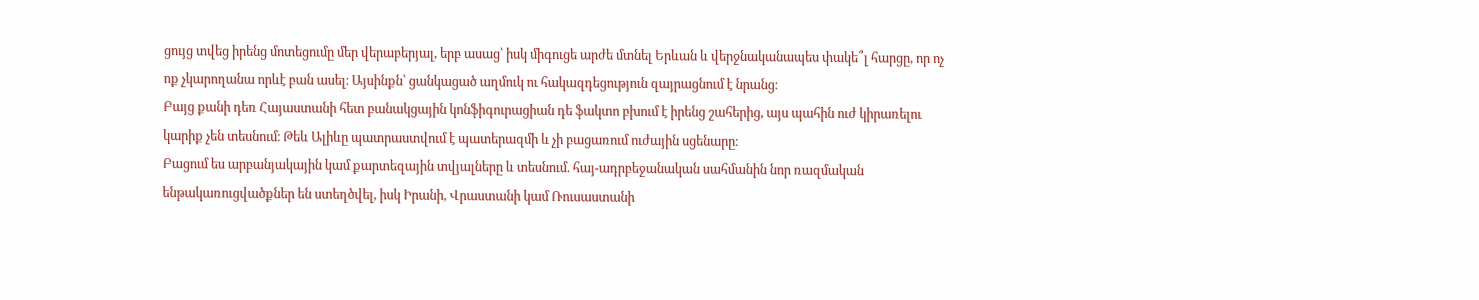ցույց տվեց իրենց մոտեցումը մեր վերաբերյալ, երբ ասաց՝ իսկ միգուցե արժե մտնել Երևան և վերջնականապես փակե՞լ հարցը, որ ոչ ոք չկարողանա որևէ բան ասել։ Այսինքն՝ ցանկացած աղմուկ ու հակազդեցություն զայրացնում է նրանց։
Բայց քանի դեռ Հայաստանի հետ բանակցային կոնֆիգուրացիան դե ֆակտո բխում է իրենց շահերից, այս պահին ուժ կիրառելու կարիք չեն տեսնում։ Թեև Ալիևը պատրաստվում է պատերազմի և չի բացառում ուժային սցենարը։
Բացում ես արբանյակային կամ քարտեզային տվյալները և տեսնում. հայ-ադրբեջանական սահմանին նոր ռազմական ենթակառուցվածքներ են ստեղծվել, իսկ Իրանի, Վրաստանի կամ Ռուսաստանի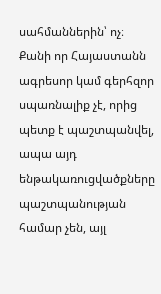սահմաններին՝ ոչ։ Քանի որ Հայաստանն ագրեսոր կամ գերհզոր սպառնալիք չէ, որից պետք է պաշտպանվել, ապա այդ ենթակառուցվածքները պաշտպանության համար չեն, այլ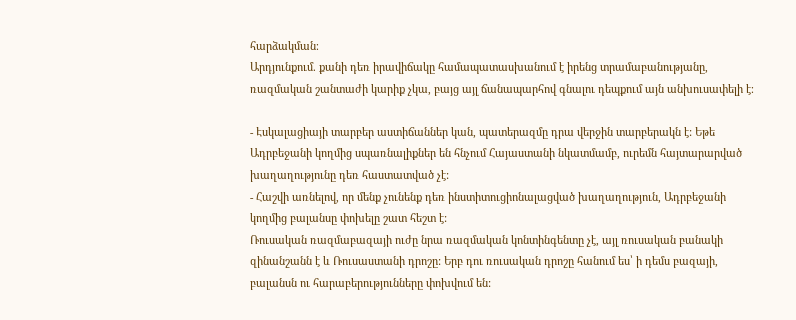հարձակման։
Արդյունքում. քանի դեռ իրավիճակը համապատասխանում է իրենց տրամաբանությանը, ռազմական շանտաժի կարիք չկա, բայց այլ ճանապարհով գնալու դեպքում այն անխուսափելի է։

- Էսկալացիայի տարբեր աստիճաններ կան, պատերազմը դրա վերջին տարբերակն է: Եթե Ադրբեջանի կողմից սպառնալիքներ են հնչում Հայաստանի նկատմամբ, ուրեմն հայտարարված խաղաղությունը դեռ հաստատված չէ:
- Հաշվի առնելով, որ մենք չունենք դեռ ինստիտուցիոնալացված խաղաղություն, Ադրբեջանի կողմից բալանսը փոխելը շատ հեշտ է:
Ռուսական ռազմաբազայի ուժը նրա ռազմական կոնտինգենտը չէ, այլ ռուսական բանակի զինանշանն է և Ռուսաստանի դրոշը: Երբ դու ռուսական դրոշը հանում ես՝ ի դեմս բազայի, բալանսն ու հարաբերությունները փոխվում են: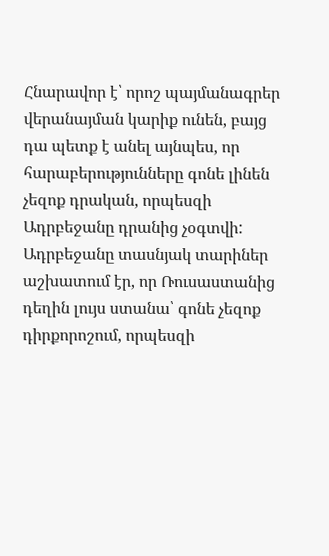Հնարավոր է՝ որոշ պայմանագրեր վերանայման կարիք ունեն, բայց դա պետք է անել այնպես, որ հարաբերությունները գոնե լինեն չեզոք դրական, որպեսզի Ադրբեջանը դրանից չօգտվի: Ադրբեջանը տասնյակ տարիներ աշխատում էր, որ Ռուսաստանից դեղին լույս ստանա՝ գոնե չեզոք դիրքորոշում, որպեսզի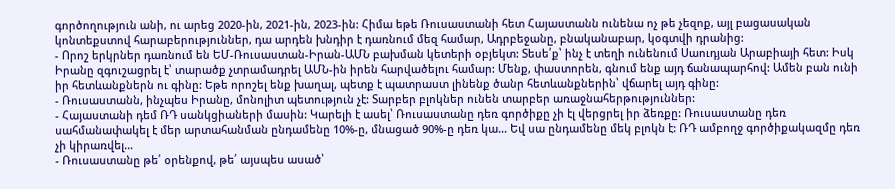գործողություն անի, ու արեց 2020-ին, 2021-ին, 2023-ին: Հիմա եթե Ռուսաստանի հետ Հայաստանն ունենա ոչ թե չեզոք, այլ բացասական կոնտեքստով հարաբերություններ, դա արդեն խնդիր է դառնում մեզ համար, Ադրբեջանը, բնականաբար, կօգտվի դրանից:
- Որոշ երկրներ դառնում են ԵՄ-Ռուսաստան-Իրան-ԱՄՆ բախման կետերի օբյեկտ: Տեսե՛ք՝ ինչ է տեղի ունենում Սաուդյան Արաբիայի հետ: Իսկ Իրանը զգուշացրել է՝ տարածք չտրամադրել ԱՄՆ-ին իրեն հարվածելու համար: Մենք, փաստորեն, գնում ենք այդ ճանապարհով: Ամեն բան ունի իր հետևանքներն ու գինը: Եթե որոշել ենք խաղալ, պետք է պատրաստ լինենք ծանր հետևանքներին՝ վճարել այդ գինը:
- Ռուսաստանն, ինչպես Իրանը, մոնոլիտ պետություն չէ: Տարբեր բլոկներ ունեն տարբեր առաջնահերթություններ:
- Հայաստանի դեմ ՌԴ սանկցիաների մասին: Կարելի է ասել՝ Ռուսաստանը դեռ գործիքը չի էլ վերցրել իր ձեռքը: Ռուսաստանը դեռ սահմանափակել է մեր արտահանման ընդամենը 10%-ը, մնացած 90%-ը դեռ կա… Եվ սա ընդամենը մեկ բլոկն է: ՌԴ ամբողջ գործիքակազմը դեռ չի կիրառվել…
- Ռուսաստանը թե՛ օրենքով, թե՛ այսպես ասած՝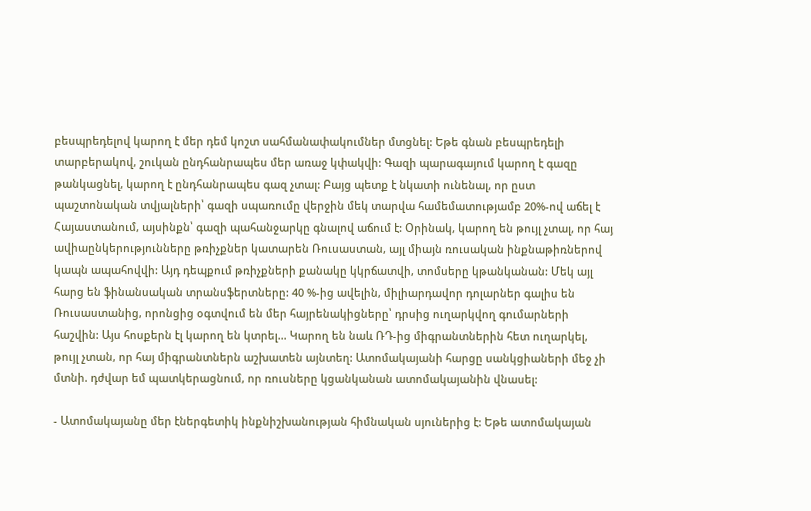բեսպրեդելով կարող է մեր դեմ կոշտ սահմանափակումներ մտցնել: Եթե գնան բեսպրեդելի տարբերակով, շուկան ընդհանրապես մեր առաջ կփակվի: Գազի պարագայում կարող է գազը թանկացնել, կարող է ընդհանրապես գազ չտալ: Բայց պետք է նկատի ունենալ, որ ըստ պաշտոնական տվյալների՝ գազի սպառումը վերջին մեկ տարվա համեմատությամբ 20%-ով աճել է Հայաստանում, այսինքն՝ գազի պահանջարկը գնալով աճում է: Օրինակ, կարող են թույլ չտալ, որ հայ ավիաընկերությունները թռիչքներ կատարեն Ռուսաստան, այլ միայն ռուսական ինքնաթիռներով կապն ապահովվի: Այդ դեպքում թռիչքների քանակը կկրճատվի, տոմսերը կթանկանան: Մեկ այլ հարց են ֆինանսական տրանսֆերտները: 40 %-ից ավելին, միլիարդավոր դոլարներ գալիս են Ռուսաստանից, որոնցից օգտվում են մեր հայրենակիցները՝ դրսից ուղարկվող գումարների հաշվին: Այս հոսքերն էլ կարող են կտրել… Կարող են նաև ՌԴ-ից միգրանտներին հետ ուղարկել, թույլ չտան, որ հայ միգրանտներն աշխատեն այնտեղ: Ատոմակայանի հարցը սանկցիաների մեջ չի մտնի. դժվար եմ պատկերացնում, որ ռուսները կցանկանան ատոմակայանին վնասել:

- Ատոմակայանը մեր էներգետիկ ինքնիշխանության հիմնական սյուներից է: Եթե ատոմակայան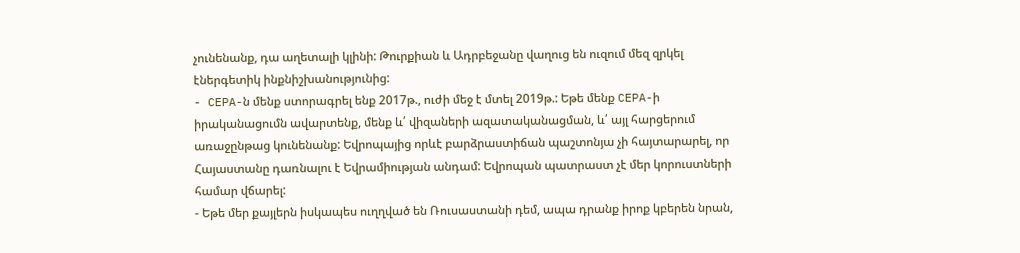չունենանք, դա աղետալի կլինի: Թուրքիան և Ադրբեջանը վաղուց են ուզում մեզ զրկել էներգետիկ ինքնիշխանությունից:
- CEPA-ն մենք ստորագրել ենք 2017թ., ուժի մեջ է մտել 2019թ.: Եթե մենք CEPA-ի իրականացումն ավարտենք, մենք և՛ վիզաների ազատականացման, և՛ այլ հարցերում առաջընթաց կունենանք: Եվրոպայից որևէ բարձրաստիճան պաշտոնյա չի հայտարարել, որ Հայաստանը դառնալու է Եվրամիության անդամ: Եվրոպան պատրաստ չէ մեր կորուստների համար վճարել:
- Եթե մեր քայլերն իսկապես ուղղված են Ռուսաստանի դեմ, ապա դրանք իրոք կբերեն նրան,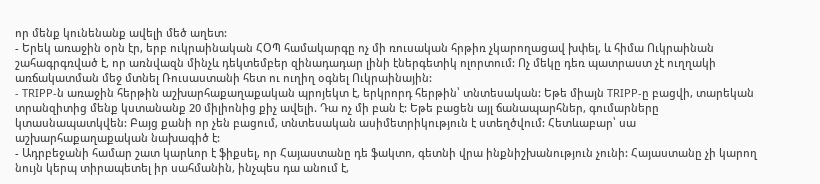որ մենք կունենանք ավելի մեծ աղետ:
- Երեկ առաջին օրն էր, երբ ուկրաինական ՀՕՊ համակարգը ոչ մի ռուսական հրթիռ չկարողացավ խփել, և հիմա Ուկրաինան շահագրգռված է, որ առնվազն մինչև դեկտեմբեր զինադադար լինի էներգետիկ ոլորտում: Ոչ մեկը դեռ պատրաստ չէ ուղղակի առճակատման մեջ մտնել Ռուսաստանի հետ ու ուղիղ օգնել Ուկրաինային:
- TRIPP-ն առաջին հերթին աշխարհաքաղաքական պրոյեկտ է, երկրորդ հերթին՝ տնտեսական: Եթե միայն TRIPP-ը բացվի, տարեկան տրանզիտից մենք կստանանք 20 միլիոնից քիչ ավելի. Դա ոչ մի բան է: Եթե բացեն այլ ճանապարհներ, գումարները կտասնապատկվեն: Բայց քանի որ չեն բացում, տնտեսական ասիմետրիկություն է ստեղծվում: Հետևաբար՝ սա աշխարհաքաղաքական նախագիծ է:
- Ադրբեջանի համար շատ կարևոր է ֆիքսել, որ Հայաստանը դե ֆակտո, գետնի վրա ինքնիշխանություն չունի: Հայաստանը չի կարող նույն կերպ տիրապետել իր սահմանին, ինչպես դա անում է,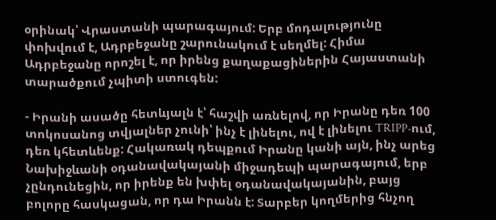օրինակ՝ Վրաստանի պարագայում: Երբ մոդալությունը փոխվում է, Ադրբեջանը շարունակում է սեղմել: Հիմա Ադրբեջանը որոշել է, որ իրենց քաղաքացիներին Հայաստանի տարածքում չպիտի ստուգեն:

- Իրանի ասածը հետևյալն է՝ հաշվի առնելով, որ Իրանը դեռ 100 տոկոսանոց տվյալներ չունի՝ ինչ է լինելու, ով է լինելու TRIPP-ում, դեռ կհետևենք: Հակառակ դեպքում Իրանը կանի այն, ինչ արեց Նախիջևանի օդանավակայանի միջադեպի պարագայում, երբ չընդունեցին, որ իրենք են խփել օդանավակայանին, բայց բոլորը հասկացան, որ դա Իրանն է: Տարբեր կողմերից հնչող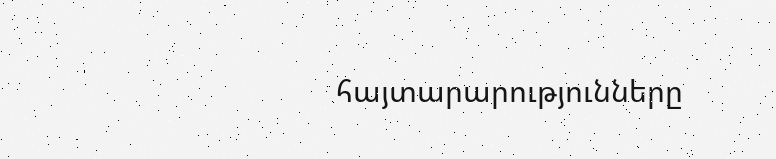հայտարարությունները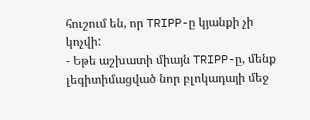հուշում են, որ TRIPP-ը կյանքի չի կոչվի:
- Եթե աշխատի միայն TRIPP-ը, մենք լեգիտիմացված նոր բլոկադայի մեջ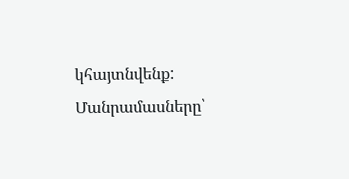կհայտնվենք:
Մանրամասները՝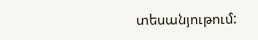տեսանյութում: